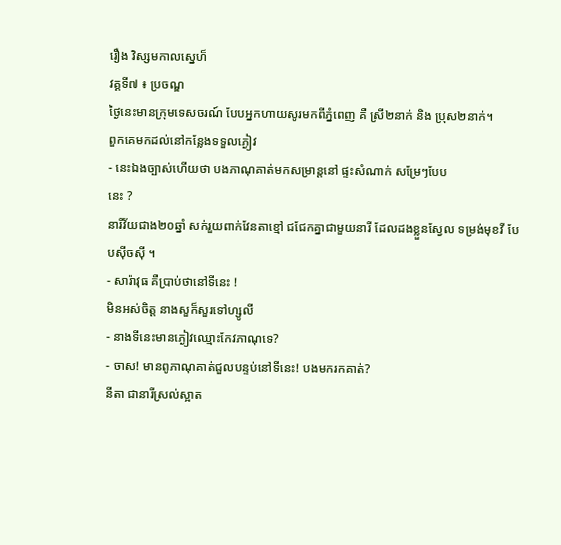រឿង វិស្សមកាលស្នេហ៏
វគ្គទី៧ ៖ ប្រចណ្ឌ
ថ្ងៃនេះមានក្រុមទេសចរណ៍ បែបអ្នកហាយសូរមកពីភ្នំពេញ គឺ ស្រី២នាក់ និង ប្រុស២នាក់។
ពួកគេមកដល់នៅកន្លែងទទួលភ្ងៀវ
- នេះឯងច្បាស់ហើយថា បងភាណុគាត់មកសម្រាន្តនៅ ផ្ទះសំណាក់ សម្រែៗបែប
នេះ ?
នារីវ័យជាង២០ឆ្នាំ សក់រួយពាក់វែនតាខ្មៅ ជជែកគ្នាជាមួយនារី ដែលដងខ្លួនស្វែល ទម្រង់មុខវី បែបស៊ីចស៊ី ។
- សារ៉ាវុធ គឺប្រាប់ថានៅទីនេះ !
មិនអស់ចិត្ត នាងសួក៏សួរទៅហ្សូលី
- នាងទីនេះមានភ្ងៀវឈ្មោះកែវភាណុទេ?
- ចាស! មានពូភាណុគាត់ជួលបន្ទប់នៅទីនេះ! បងមករកគាត់?
នីតា ជានារីស្រល់ស្អាត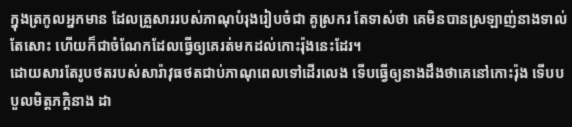ក្នុងត្រកូលអ្នកមាន ដែលគ្រួសាររបស់ភាណុបំរុងរៀបចំជា គូស្រករ តែទាស់ថា គេមិនបានស្រឡាញ់នាងទាល់តែសោះ ហើយក៏ជាចំណែកដែលធ្វើឲ្យគេរត់មកដល់កោះរ៉ុងនេះដែរ។
ដោយសារតែរូបថតរបស់សារ៉ាវុធថតជាប់ភាណុពេលទៅដើរលេង ទើបធ្វើឲ្យនាងដឹងថាគេនៅកោះរ៉ុង ទើបបបួលមិត្តភក្តិនាង ដា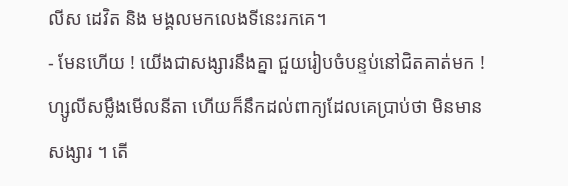លីស ដេវិត និង មង្គលមកលេងទីនេះរកគេ។
- មែនហើយ ! យើងជាសង្សារនឹងគ្នា ជួយរៀបចំបន្ទប់នៅជិតគាត់មក !
ហ្សូលីសម្លឹងមើលនីតា ហើយក៏នឹកដល់ពាក្យដែលគេប្រាប់ថា មិនមានសង្សារ ។ តើ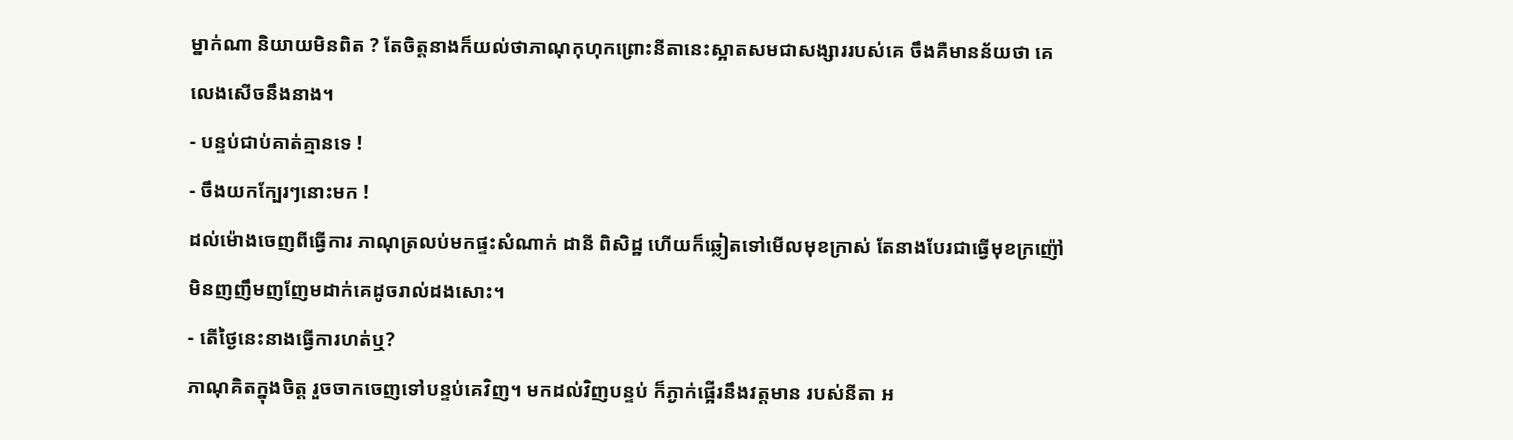ម្នាក់ណា និយាយមិនពិត ? តែចិត្តនាងក៏យល់ថាភាណុកុហុកព្រោះនីតានេះស្អាតសមជាសង្សាររបស់គេ ចឹងគឺមានន័យថា គេលេងសើចនឹងនាង។
- បន្ទប់ជាប់គាត់គ្មានទេ !
- ចឹងយកក្បែរៗនោះមក !
ដល់ម៉ោងចេញពីធ្វើការ ភាណុត្រលប់មកផ្ទះសំណាក់ ដានី ពិសិដ្ឋ ហើយក៏ឆ្លៀតទៅមើលមុខក្រាស់ តែនាងបែរជាធ្វើមុខក្រញ៉ៅមិនញញឹមញញែមដាក់គេដូចរាល់ដងសោះ។
- តើថ្ងៃនេះនាងធ្វើការហត់ឬ?
ភាណុគិតក្នុងចិត្ត រួចចាកចេញទៅបន្ទប់គេវិញ។ មកដល់វិញបន្ទប់ ក៏ភ្ងាក់ផ្អើរនឹងវត្តមាន របស់នីតា អ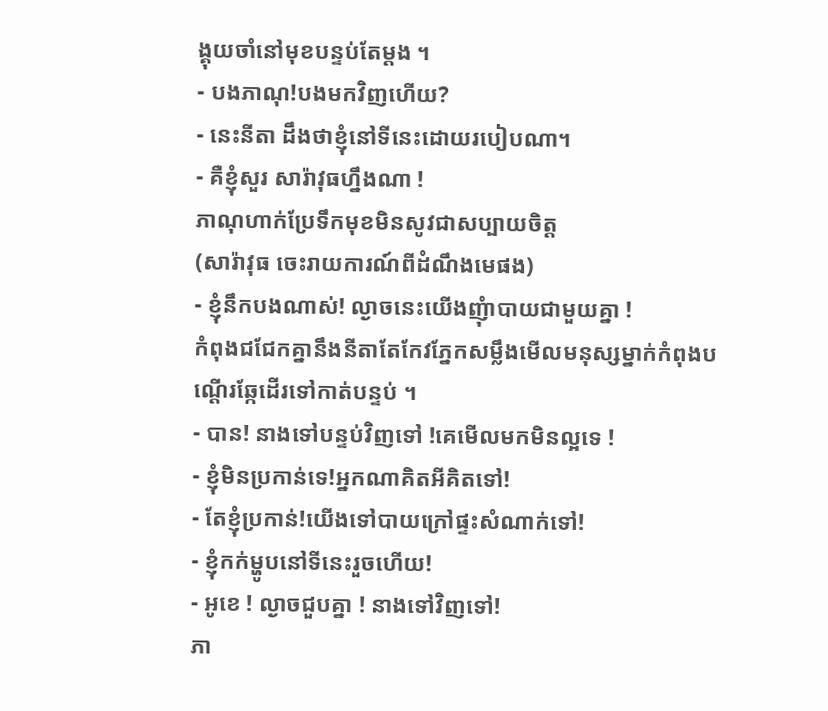ង្គុយចាំនៅមុខបន្ទប់តែម្តង ។
- បងភាណុ!បងមកវិញហើយ?
- នេះនីតា ដឹងថាខ្ញុំនៅទីនេះដោយរបៀបណា។
- គឺខ្ញុំសួរ សារ៉ាវុធហ្នឹងណា !
ភាណុហាក់ប្រែទឹកមុខមិនសូវជាសប្បាយចិត្ត
(សារ៉ាវុធ ចេះរាយការណ៍ពីដំណឹងមេផង)
- ខ្ញុំនឹកបងណាស់! ល្ងាចនេះយើងញុំាបាយជាមួយគ្នា !
កំពុងជជែកគ្នានឹងនីតាតែកែវភ្នែកសម្លឹងមើលមនុស្សម្នាក់កំពុងបណ្តើរឆ្កែដើរទៅកាត់បន្ទប់ ។
- បាន! នាងទៅបន្ទប់វិញទៅ !គេមើលមកមិនល្អទេ !
- ខ្ញុំមិនប្រកាន់ទេ!អ្នកណាគិតអីគិតទៅ!
- តែខ្ញុំប្រកាន់!យើងទៅបាយក្រៅផ្ទះសំណាក់ទៅ!
- ខ្ញុំកក់ម្ហូបនៅទីនេះរួចហើយ!
- អូខេ ! ល្ងាចជួបគ្នា ! នាងទៅវិញទៅ!
ភា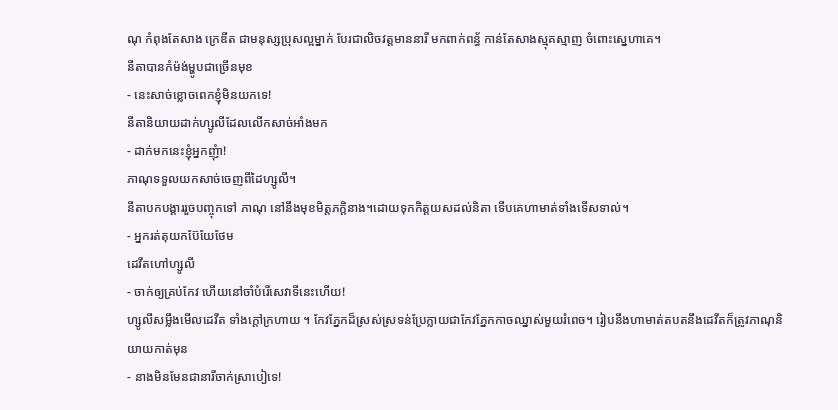ណុ កំពុងតែសាង ក្រេឌីត ជាមនុស្សប្រុសល្អម្នាក់ បែរជាលិចវត្តមាននារី មកពាក់ពន្ធ័ កាន់តែសាងស្មុគស្មាញ ចំពោះស្នេហាគេ។
នីតាបានកំម៉ង់ម្ហូបជាច្រើនមុខ
- នេះសាច់ខ្លោចពេកខ្ញុំមិនយកទេ!
នីតានិយាយដាក់ហ្សូលីដែលលើកសាច់អាំងមក
- ដាក់មកនេះខ្ញុំអ្នកញុំា!
ភាណុទទួលយកសាច់ចេញពីដៃហ្សូលី។
នីតាបកបង្គាររួចបញ្ចុកទៅ ភាណុ នៅនឹងមុខមិត្តភក្តិនាង។ដោយទុកកិត្តយសដល់និតា ទើបគេហាមាត់ទាំងទើសទាល់។
- អ្នករត់តុយកប៊ែយែថែម
ដេវីតហៅហ្សូលី
- ចាក់ឲ្យគ្រប់កែវ ហើយនៅចាំបំរើសេវាទីនេះហើយ!
ហ្សូលីសម្លឹងមើលដេវីត ទាំងក្តៅក្រហាយ ។ កែវភ្នែកដ៏ស្រស់ស្រទន់ប្រែក្លាយជាកែវភ្នែកកាចឈ្នាស់មួយរំពេច។ រៀបនឹងហាមាត់តបតនឹងដេវីតក៏ត្រូវភាណុនិយាយកាត់មុន
- នាងមិនមែនជានារីចាក់ស្រាបៀទេ!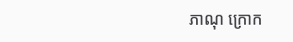ភាណុ ក្រោក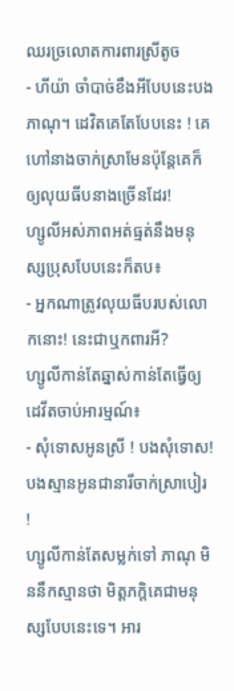ឈរច្រលោតការពារស្រីតូច
- ហីយ៉ា ចាំបាច់ខឹងអីបែបនេះបងភាណុ។ ដេវិតគេតែបែបនេះ ! គេហៅនាងចាក់ស្រាមែនប៉ុន្តែគេក៏ឲ្យលុយធីបនាងច្រើនដែរ!
ហ្សូលីអស់ភាពអត់ធ្មត់នឹងមនុស្សប្រុសបែបនេះក៏តប៖
- អ្នកណាត្រូវលុយធីបរបស់លោកនោះ! នេះជាឬកពារអី?
ហ្សូលីកាន់តែឆ្នាស់កាន់តែធ្វើឲ្យដេវីតចាប់អារម្មណ៍៖
- សុំទោសអូនស្រី ! បងសុំទោស! បងស្មានអូនជានារីចាក់ស្រាបៀរ !
ហ្សូលីកាន់តែសម្លក់ទៅ ភាណុ មិននឹកស្មានថា មិត្តភក្តិគេជាមនុស្សបែបនេះទេ។ អារ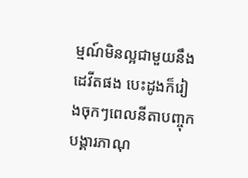ម្មណ៍មិនល្អជាមួយនឹងដេវីតផង បេះដូងក៏រៀងចុកៗពេលនីតាបញ្ចុកបង្គារភាណុ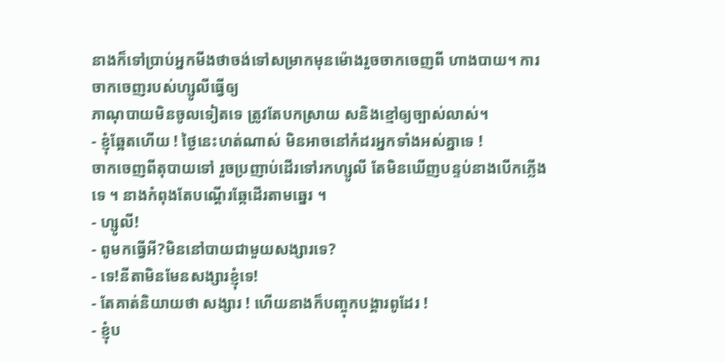នាងក៏ទៅប្រាប់អ្នកមីងថាចង់ទៅសម្រាកមុនម៉ោងរួចចាកចេញពី ហាងបាយ។ ការចាកចេញរបស់ហ្សូលីធ្វើឲ្យ
ភាណុបាយមិនចូលទៀតទេ ត្រូវតែបកស្រាយ សនិងខ្មៅឲ្យច្បាស់លាស់។
- ខ្ញុំឆ្អែតហើយ ! ថ្ងៃនេះហត់ណាស់ មិនអាចនៅកំដរអ្នកទាំងអស់គ្នាទេ !
ចាកចេញពីតុបាយទៅ រួចប្រញាប់ដើរទៅរកហ្សូលី តែមិនឃើញបន្ទប់នាងបើកភ្លើងទេ ។ នាងកំពុងតែបណ្តើរឆ្កែដើរតាមឆ្នេរ ។
- ហ្សូលី!
- ពូមកធ្វើអី?មិននៅបាយជាមួយសង្សារទេ?
- ទេ!នីតាមិនមែនសង្សារខ្ញុំទេ!
- តែគាត់និយាយថា សង្សារ ! ហើយនាងក៏បញ្ចុកបង្គារពូដែរ !
- ខ្ញុំប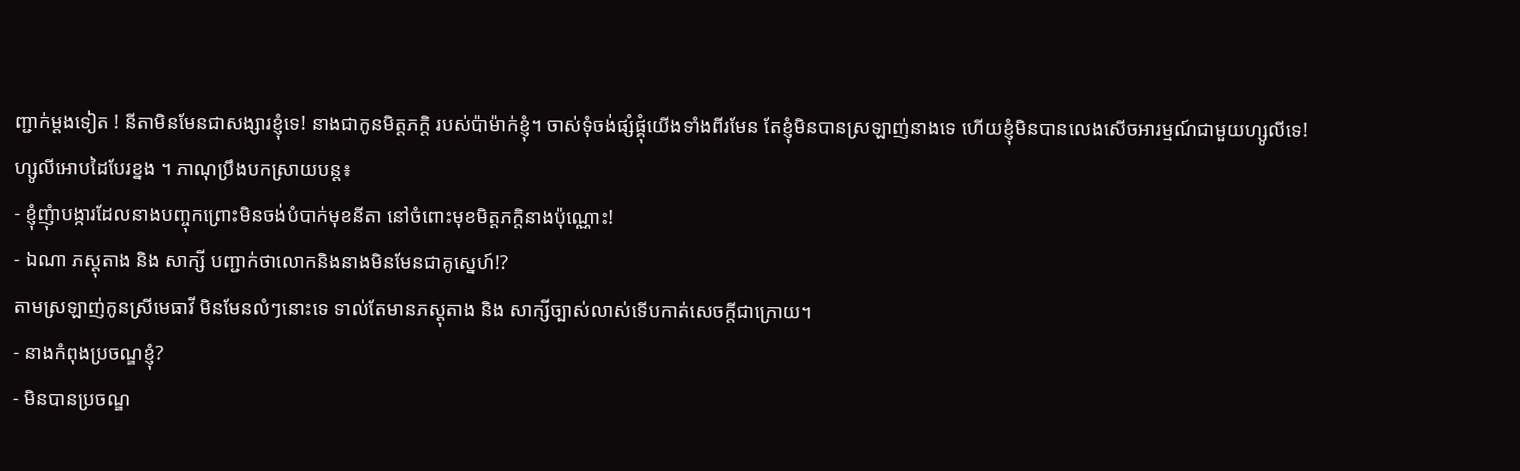ញ្ជាក់ម្តងទៀត ! នីតាមិនមែនជាសង្សារខ្ញុំទេ! នាងជាកូនមិត្តភក្តិ របស់ប៉ាម៉ាក់ខ្ញុំ។ ចាស់ទុំចង់ផ្សំផ្គុំយើងទាំងពីរមែន តែខ្ញុំមិនបានស្រឡាញ់នាងទេ ហើយខ្ញុំមិនបានលេងសើចអារម្មណ៍ជាមួយហ្សូលីទេ!
ហ្សូលីអោបដៃបែរខ្នង ។ ភាណុប្រឹងបកស្រាយបន្ត៖
- ខ្ញុំញុំាបង្ការដែលនាងបញ្ចុកព្រោះមិនចង់បំបាក់មុខនីតា នៅចំពោះមុខមិត្តភក្តិនាងប៉ុណ្ណោះ!
- ឯណា ភស្តុតាង និង សាក្សី បញ្ជាក់ថាលោកនិងនាងមិនមែនជាគូស្នេហ៍!?
តាមស្រឡាញ់កូនស្រីមេធាវី មិនមែនលំៗនោះទេ ទាល់តែមានភស្តុតាង និង សាក្សីច្បាស់លាស់ទើបកាត់សេចក្តីជាក្រោយ។
- នាងកំពុងប្រចណ្ឌខ្ញុំ?
- មិនបានប្រចណ្ឌ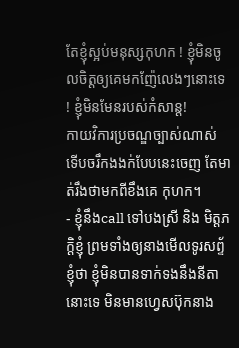តែខ្ញុំស្អប់មនុស្សកុហក ! ខ្ញុំមិនចូលចិត្តឲ្យគេមកញ៉ែលេងៗនោះទេ ! ខ្ញុំមិនមែនរបស់កំសាន្ត!
កាយវិការប្រចណ្ឌច្បាស់ណាស់ ទើបចរឹកងងក់បែបនេះចេញ តែមាត់រឹងថាមកពីខឹងគេ កុហក។
- ខ្ញុំនឹងcall ទៅបងស្រី និង មិត្តភក្តិខ្ញុំ ព្រមទាំងឲ្យនាងមើលទូរសព្ទ័ខ្ញុំថា ខ្ញុំមិនបានទាក់ទងនឹងនីតានោះទេ មិនមានហ្វេសប៊ុកនាង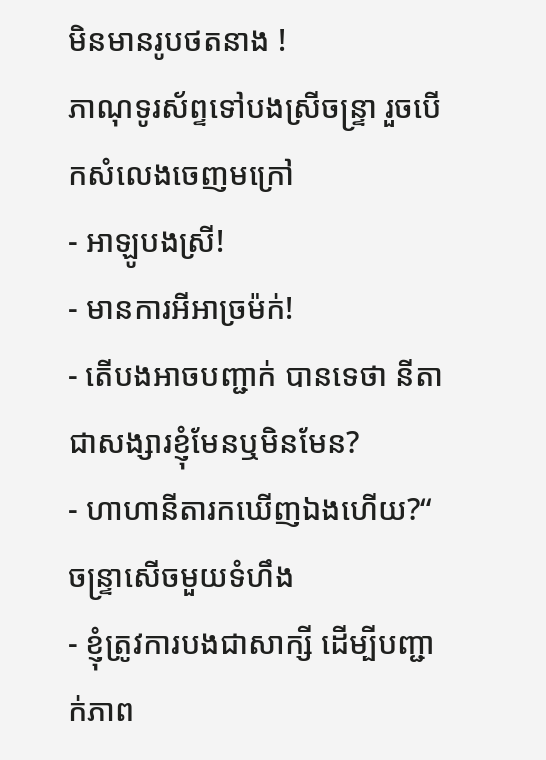មិនមានរូបថតនាង !
ភាណុទូរស័ព្ទទៅបងស្រីចន្ទ្រា រួចបើកសំលេងចេញមក្រៅ
- អាឡូបងស្រី!
- មានការអីអាច្រម៉ក់!
- តើបងអាចបញ្ជាក់ បានទេថា នីតាជាសង្សារខ្ញុំមែនឬមិនមែន?
- ហាហានីតារកឃើញឯងហើយ?“
ចន្ទ្រាសើចមួយទំហឹង
- ខ្ញុំត្រូវការបងជាសាក្សី ដើម្បីបញ្ជាក់ភាព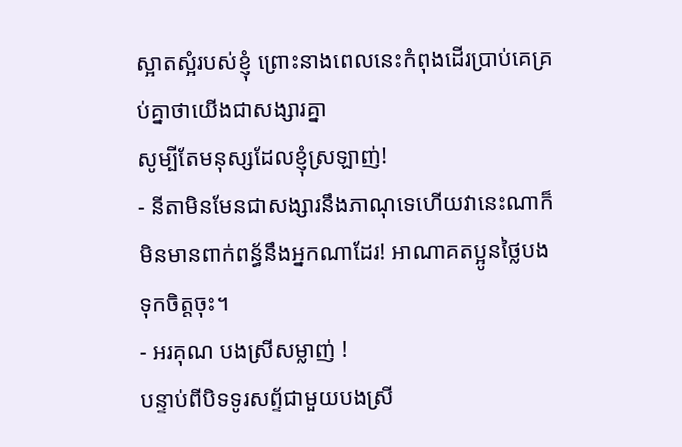ស្អាតស្អំរបស់ខ្ញុំ ព្រោះនាងពេលនេះកំពុងដើរប្រាប់គេគ្រប់គ្នាថាយើងជាសង្សារគ្នា
សូម្បីតែមនុស្សដែលខ្ញុំស្រឡាញ់!
- នីតាមិនមែនជាសង្សារនឹងភាណុទេហើយវានេះណាក៏មិនមានពាក់ពន្ធ័នឹងអ្នកណាដែរ! អាណាគតប្អូនថ្លៃបងទុកចិត្តចុះ។
- អរគុណ បងស្រីសម្លាញ់ !
បន្ទាប់ពីបិទទូរសព្ទ័ជាមួយបងស្រី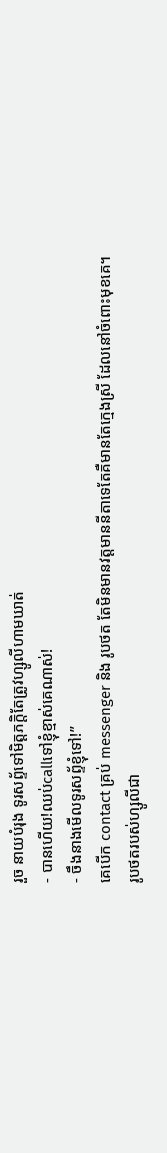រួច នាយបំរុង ទូរសព្ទ័ទៅមិត្តភក្តិតែត្រូវហ្សូលីហាមឃាត់
- បានហើយ!ឈប់callទៅខ្ញុំខ្មាស់គេណាស់!
- ចឹងនាងមើលទូរសព្ទ័ខ្ញុំទៅ!”
គេបើក contact គ្រប់ messenger និង រូបថត តែមិនមានវត្តមាននីតាទេតែគឺមានតែក្មេងស្រី ដែលនៅចំពោះមុខគេ។
រូបថតរបស់ហ្សូលីជា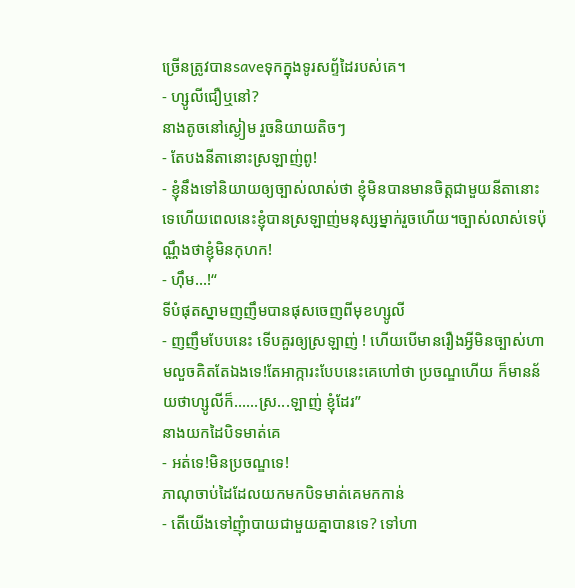ច្រើនត្រូវបានsaveទុកក្នុងទូរសព្ទ័ដៃរបស់គេ។
- ហ្សូលីជឿឬនៅ?
នាងតូចនៅស្ងៀម រួចនិយាយតិចៗ
- តែបងនីតានោះស្រឡាញ់ពូ!
- ខ្ញុំនឹងទៅនិយាយឲ្យច្បាស់លាស់ថា ខ្ញុំមិនបានមានចិត្តជាមួយនីតានោះទេហើយពេលនេះខ្ញុំបានស្រឡាញ់មនុស្សម្នាក់រួចហើយ។ច្បាស់លាស់ទេប៉ុណ្ណឹងថាខ្ញុំមិនកុហក!
- ហ៊ឹម...!“
ទីបំផុតស្នាមញញឹមបានផុសចេញពីមុខហ្សូលី
- ញញឹមបែបនេះ ទើបគួរឲ្យស្រឡាញ់ ! ហើយបើមានរឿងអ្វីមិនច្បាស់ហាមលួចគិតតែឯងទេ!តែអាក្ការះបែបនេះគេហៅថា ប្រចណ្ឌហើយ ក៏មានន័យថាហ្សូលីក៏......ស្រ...ឡាញ់ ខ្ញុំដែរ”
នាងយកដៃបិទមាត់គេ
- អត់ទេ!មិនប្រចណ្ឌទេ!
ភាណុចាប់ដៃដែលយកមកបិទមាត់គេមកកាន់
- តើយើងទៅញុំាបាយជាមួយគ្នាបានទេ? ទៅហា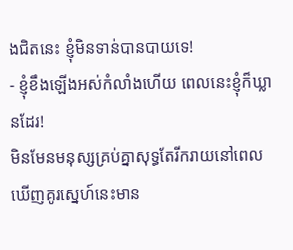ងជិតនេះ ខ្ញុំមិនទាន់បានបាយទេ!
- ខ្ញុំខឹងឡើងអស់កំលាំងហើយ ពេលនេះខ្ញុំក៏ឃ្លានដែរ!
មិនមែនមនុស្សគ្រប់គ្នាសុទ្ធតែរីករាយនៅពេលឃើញគូរស្នេហ៍នេះមាន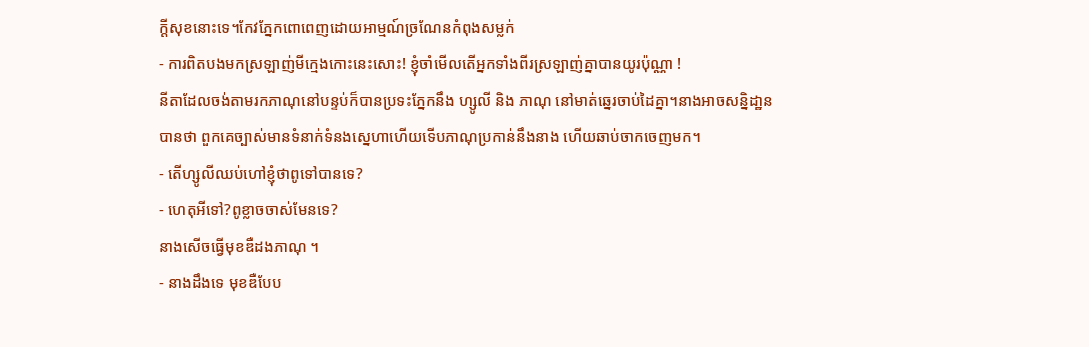ក្តីសុខនោះទេ។កែវភ្នែកពោពេញដោយអាម្មណ៍ច្រណែនកំពុងសម្លក់
- ការពិតបងមកស្រឡាញ់មីក្មេងកោះនេះសោះ! ខ្ញុំចាំមើលតើអ្នកទាំងពីរស្រឡាញ់គ្នាបានយូរប៉ុណ្ណា !
នីតាដែលចង់តាមរកភាណុនៅបន្ទប់ក៏បានប្រទះភ្នែកនឹង ហ្សូលី និង ភាណុ នៅមាត់ឆ្នេរចាប់ដៃគ្នា។នាងអាចសន្និដា្ឋនបានថា ពួកគេច្បាស់មានទំនាក់ទំនងស្នេហាហើយទើបភាណុប្រកាន់នឹងនាង ហើយឆាប់ចាកចេញមក។
- តើហ្សូលីឈប់ហៅខ្ញុំថាពូទៅបានទេ?
- ហេតុអីទៅ?ពូខ្លាចចាស់មែនទេ?
នាងសើចធ្វើមុខឌឺដងភាណុ ។
- នាងដឹងទេ មុខឌឺបែប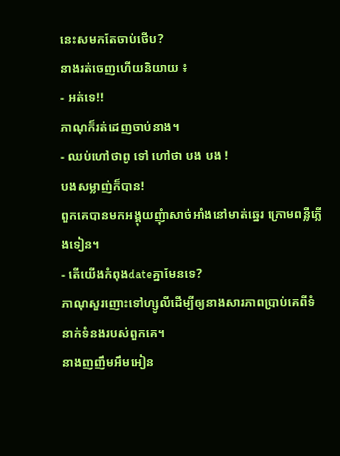នេះសមកតែចាប់ថើប?
នាងរត់ចេញហើយនិយាយ ៖
- អត់ទេ!!
ភាណុក៏រត់ដេញចាប់នាង។
- ឈប់ហៅថាពូ ទៅ ហៅថា បង បង !
បងសម្លាញ់ក៏បាន!
ពួកគេបានមកអង្គុយញុំាសាច់អាំងនៅមាត់ឆ្នេរ ក្រោមពន្លឺភ្លើងទៀន។
- តើយើងកំពុងdateគ្នាមែនទេ?
ភាណុសួរញោះទៅហ្សូលីដើម្បីឲ្យនាងសារភាពប្រាប់គេពីទំនាក់ទំនងរបស់ពួកគេ។
នាងញញឹមអឹមអៀន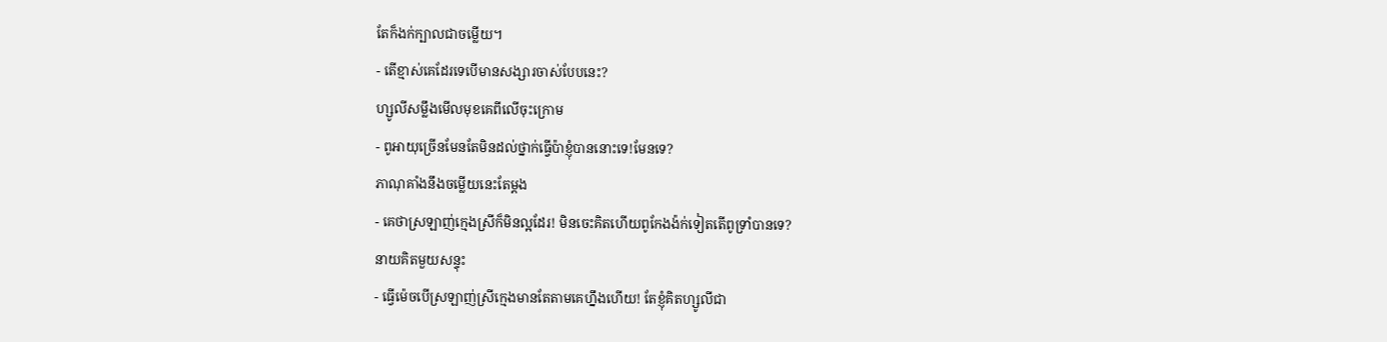តែក៏ងក់ក្បាលជាចម្លើយ។
- តើខ្មាស់គេដែរទេបើមានសង្សារចាស់បែបនេះ?
ហ្សូលីសម្លឹងមើលមុខគេពីលើចុះក្រោម
- ពូអាយុច្រើនមែនតែមិនដល់ថ្នាក់ធ្វើប៉ាខ្ញុំបាននោះទេ!មែនទេ?
ភាណុគាំងនឹងចម្លើយនេះតែម្តង
- គេថាស្រឡាញ់ក្មេងស្រីក៏មិនល្អដែរ! មិនចេះគិតហើយពូកែងង៉ក់ទៀតតើពូទ្រាំបានទេ?
នាយគិតមួយសន្ទុះ
- ធ្វើម៉េចបើស្រឡាញ់ស្រីក្មេងមានតែតាមគេហ្នឹងហើយ! តែខ្ញុំគិតហ្សូលីជា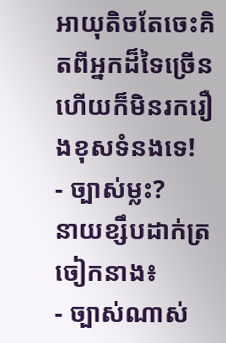អាយុតិចតែចេះគិតពីអ្នកដ៏ទៃច្រើន ហើយក៏មិនរករឿងខុសទំនងទេ!
- ច្បាស់ម្លះ?
នាយខ្សឹបដាក់ត្រចៀកនាង៖
- ច្បាស់ណាស់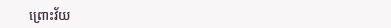ព្រោះវ័យ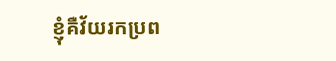ខ្ញុំគឺវ័យរកប្រព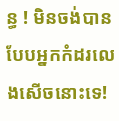ន្ធ ! មិនចង់បានបែបអ្នកកំដរលេងសើចនោះទេ!